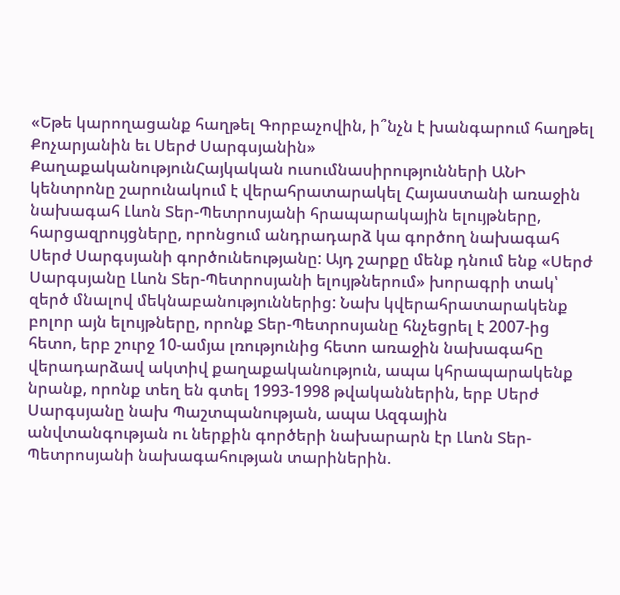«Եթե կարողացանք հաղթել Գորբաչովին, ի՞նչն է խանգարում հաղթել Քոչարյանին եւ Սերժ Սարգսյանին»
ՔաղաքականությունՀայկական ուսումնասիրությունների ԱՆԻ կենտրոնը շարունակում է վերահրատարակել Հայաստանի առաջին նախագահ Լևոն Տեր-Պետրոսյանի հրապարակային ելույթները, հարցազրույցները, որոնցում անդրադարձ կա գործող նախագահ Սերժ Սարգսյանի գործունեությանը: Այդ շարքը մենք դնում ենք «Սերժ Սարգսյանը Լևոն Տեր-Պետրոսյանի ելույթներում» խորագրի տակ՝ զերծ մնալով մեկնաբանություններից: Նախ կվերահրատարակենք բոլոր այն ելույթները, որոնք Տեր-Պետրոսյանը հնչեցրել է 2007-ից հետո, երբ շուրջ 10-ամյա լռությունից հետո առաջին նախագահը վերադարձավ ակտիվ քաղաքականություն, ապա կհրապարակենք նրանք, որոնք տեղ են գտել 1993-1998 թվականներին, երբ Սերժ Սարգսյանը նախ Պաշտպանության, ապա Ազգային անվտանգության ու ներքին գործերի նախարարն էր Լևոն Տեր-Պետրոսյանի նախագահության տարիներին.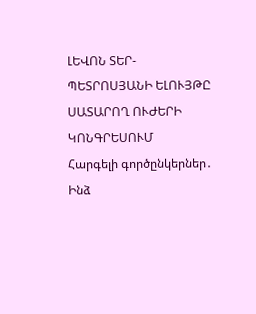ԼԵՎՈՆ ՏԵՐ-ՊԵՏՐՈՍՅԱՆԻ ԵԼՈՒՅԹԸ ՍԱՏԱՐՈՂ ՈՒԺԵՐԻ ԿՈՆԳՐԵՍՈՒՄ
Հարգելի գործընկերներ․
Ինձ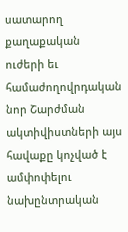սատարող քաղաքական ուժերի եւ համաժողովրդական նոր Շարժման ակտիվիստների այս հավաքը կոչված է ամփոփելու նախընտրական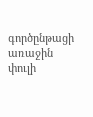գործընթացի առաջին փուլի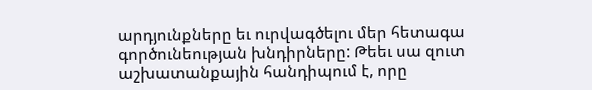արդյունքները եւ ուրվագծելու մեր հետագա գործունեության խնդիրները: Թեեւ սա զուտ աշխատանքային հանդիպում է, որը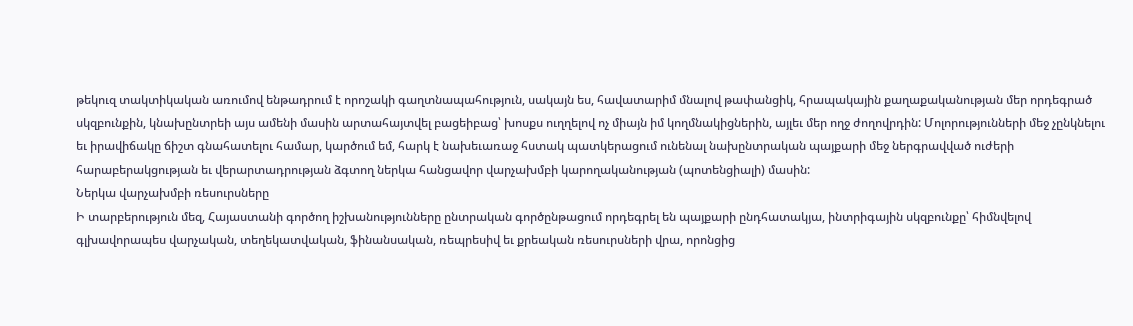թեկուզ տակտիկական առումով ենթադրում է որոշակի գաղտնապահություն, սակայն ես, հավատարիմ մնալով թափանցիկ, հրապակային քաղաքականության մեր որդեգրած սկզբունքին, կնախընտրեի այս ամենի մասին արտահայտվել բացեիբաց՝ խոսքս ուղղելով ոչ միայն իմ կողմնակիցներին, այլեւ մեր ողջ ժողովրդին: Մոլորությունների մեջ չընկնելու եւ իրավիճակը ճիշտ գնահատելու համար, կարծում եմ, հարկ է նախեւառաջ հստակ պատկերացում ունենալ նախընտրական պայքարի մեջ ներգրավված ուժերի հարաբերակցության եւ վերարտադրության ձգտող ներկա հանցավոր վարչախմբի կարողականության (պոտենցիալի) մասին:
Ներկա վարչախմբի ռեսուրսները
Ի տարբերություն մեզ, Հայաստանի գործող իշխանությունները ընտրական գործընթացում որդեգրել են պայքարի ընդհատակյա, ինտրիգային սկզբունքը՝ հիմնվելով գլխավորապես վարչական, տեղեկատվական, ֆինանսական, ռեպրեսիվ եւ քրեական ռեսուրսների վրա, որոնցից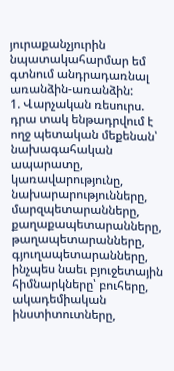յուրաքանչյուրին նպատակահարմար եմ գտնում անդրադառնալ առանձին-առանձին:
1. Վարչական ռեսուրս. դրա տակ ենթադրվում է ողջ պետական մեքենան՝ նախագահական ապարատը, կառավարությունը, նախարարությունները, մարզպետարանները, քաղաքապետարանները, թաղապետարանները, գյուղապետարանները, ինչպես նաեւ բյուջետային հիմնարկները՝ բուհերը, ակադեմիական ինստիտուտները,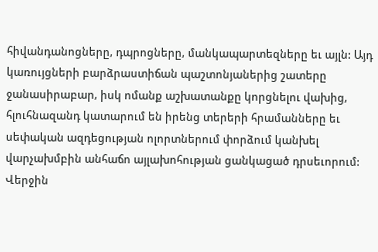հիվանդանոցները, դպրոցները, մանկապարտեզները եւ այլն: Այդ կառույցների բարձրաստիճան պաշտոնյաներից շատերը ջանասիրաբար, իսկ ոմանք աշխատանքը կորցնելու վախից, հլուհնազանդ կատարում են իրենց տերերի հրամանները եւ սեփական ազդեցության ոլորտներում փորձում կանխել վարչախմբին անհաճո այլախոհության ցանկացած դրսեւորում: Վերջին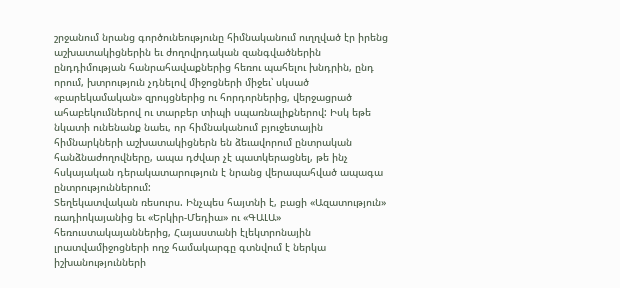շրջանում նրանց գործունեությունը հիմնականում ուղղված էր իրենց աշխատակիցներին եւ ժողովրդական զանգվածներին ընդդիմության հանրահավաքներից հեռու պահելու խնդրին, ընդ որում, խտրություն չդնելով միջոցների միջեւ՝ սկսած «բարեկամական» զրույցներից ու հորդորներից, վերջացրած ահաբեկումներով ու տարբեր տիպի սպառնալիքներով: Իսկ եթե նկատի ունենանք նաեւ, որ հիմնականում բյուջետային հիմնարկների աշխատակիցներն են ձեւավորում ընտրական հանձնաժողովները, ապա դժվար չէ պատկերացնել, թե ինչ հսկայական դերակատարություն է նրանց վերապահված ապագա ընտրություններում:
Տեղեկատվական ռեսուրս. Ինչպես հայտնի է, բացի «Ազատություն» ռադիոկայանից եւ «Երկիր-Մեդիա» ու «ԳԱԼԱ» հեռուստակայաններից, Հայաստանի էլեկտրոնային լրատվամիջոցների ողջ համակարգը գտնվում է ներկա իշխանությունների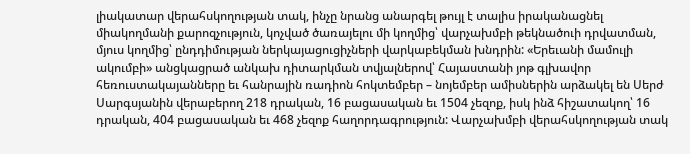լիակատար վերահսկողության տակ, ինչը նրանց անարգել թույլ է տալիս իրականացնել միակողմանի քարոզչություն, կոչված ծառայելու մի կողմից՝ վարչախմբի թեկնածուի դրվատման, մյուս կողմից՝ ընդդիմության ներկայացուցիչների վարկաբեկման խնդրին: «Երեւանի մամուլի ակումբի» անցկացրած անկախ դիտարկման տվյալներով՝ Հայաստանի յոթ գլխավոր հեռուստակայանները եւ հանրային ռադիոն հոկտեմբեր – նոյեմբեր ամիսներին արձակել են Սերժ Սարգսյանին վերաբերող 218 դրական, 16 բացասական եւ 1504 չեզոք, իսկ ինձ հիշատակող՝ 16 դրական, 404 բացասական եւ 468 չեզոք հաղորդագրություն: Վարչախմբի վերահսկողության տակ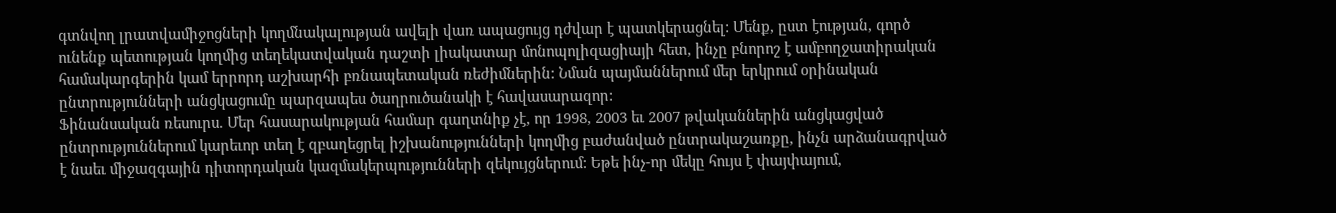գտնվող լրատվամիջոցների կողմնակալության ավելի վառ ապացույց դժվար է պատկերացնել: Մենք, ըստ էության, գործ ունենք պետության կողմից տեղեկատվական դաշտի լիակատար մոնոպոլիզացիայի հետ, ինչը բնորոշ է ամբողջատիրական համակարգերին կամ երրորդ աշխարհի բռնապետական ռեժիմներին: Նման պայմաններում մեր երկրում օրինական ընտրությունների անցկացումը պարզապես ծաղրուծանակի է հավասարազոր:
Ֆինանսական ռեսուրս. Մեր հասարակության համար գաղտնիք չէ, որ 1998, 2003 եւ 2007 թվականներին անցկացված ընտրություններում կարեւոր տեղ է զբաղեցրել իշխանությունների կողմից բաժանված ընտրակաշառքը, ինչն արձանագրված է նաեւ միջազգային դիտորդական կազմակերպությունների զեկույցներում: Եթե ինչ-որ մեկը հույս է փայփայում,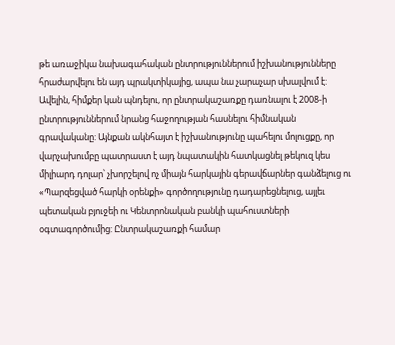թե առաջիկա նախագահական ընտրություններում իշխանությունները հրաժարվելու են այդ պրակտիկայից, ապա նա չարաչար սխալվում է: Ավելին, հիմքեր կան պնդելու, որ ընտրակաշառքը դառնալու է 2008-ի ընտրություններում նրանց հաջողության հասնելու հիմնական գրավականը: Այնքան ակնհայտ է իշխանությունը պահելու մոլուցքը, որ վարչախումբը պատրաստ է այդ նպատակին հատկացնել թեկուզ կես միլիարդ դոլար՝ չխորշելով ոչ միայն հարկային գերավճարներ գանձելուց ու «Պարզեցված հարկի օրենքի» գործողությունը դադարեցնելուց, այլեւ պետական բյուջեի ու Կենտրոնական բանկի պահուստների օգտագործումից: Ընտրակաշառքի համար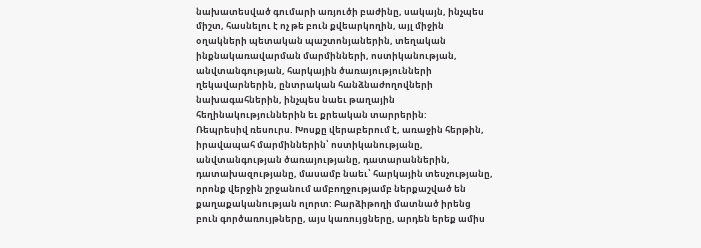նախատեսված գումարի առյուծի բաժինը, սակայն, ինչպես միշտ, հասնելու է ոչ թե բուն քվեարկողին, այլ միջին օղակների պետական պաշտոնյաներին, տեղական ինքնակառավարման մարմինների, ոստիկանության, անվտանգության, հարկային ծառայությունների ղեկավարներին, ընտրական հանձնաժողովների նախագահներին, ինչպես նաեւ թաղային հեղինակություններին եւ քրեական տարրերին:
Ռեպրեսիվ ռեսուրս. Խոսքը վերաբերում է, առաջին հերթին, իրավապահ մարմիններին՝ ոստիկանությանը, անվտանգության ծառայությանը, դատարաններին, դատախազությանը, մասամբ նաեւ՝ հարկային տեսչությանը, որոնք վերջին շրջանում ամբողջությամբ ներքաշված են քաղաքականության ոլորտ: Բարձիթողի մատնած իրենց բուն գործառույթները, այս կառույցները, արդեն երեք ամիս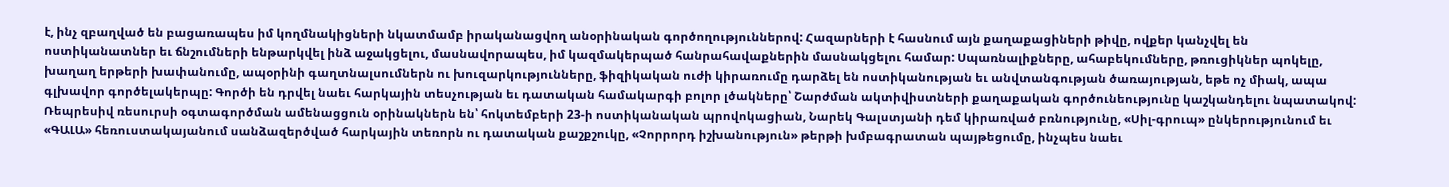է, ինչ զբաղված են բացառապես իմ կողմնակիցների նկատմամբ իրականացվող անօրինական գործողություններով: Հազարների է հասնում այն քաղաքացիների թիվը, ովքեր կանչվել են ոստիկանատներ եւ ճնշումների ենթարկվել ինձ աջակցելու, մասնավորապես, իմ կազմակերպած հանրահավաքներին մասնակցելու համար: Սպառնալիքները, ահաբեկումները, թռուցիկներ պոկելը, խաղաղ երթերի խափանումը, ապօրինի գաղտնալսումներն ու խուզարկությունները, ֆիզիկական ուժի կիրառումը դարձել են ոստիկանության եւ անվտանգության ծառայության, եթե ոչ միակ, ապա գլխավոր գործելակերպը: Գործի են դրվել նաեւ հարկային տեսչության եւ դատական համակարգի բոլոր լծակները՝ Շարժման ակտիվիստների քաղաքական գործունեությունը կաշկանդելու նպատակով: Ռեպրեսիվ ռեսուրսի օգտագործման ամենացցուն օրինակներն են՝ հոկտեմբերի 23-ի ոստիկանական պրովոկացիան, Նարեկ Գալստյանի դեմ կիրառված բռնությունը, «Սիլ-գրուպ» ընկերությունում եւ «ԳԱԼԱ» հեռուստակայանում սանձազերծված հարկային տեռորն ու դատական քաշքշուկը, «Չորրորդ իշխանություն» թերթի խմբագրատան պայթեցումը, ինչպես նաեւ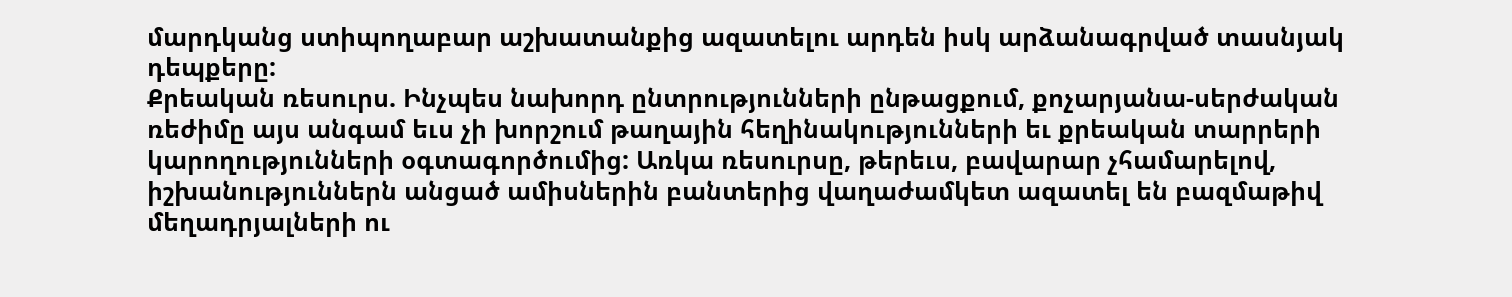մարդկանց ստիպողաբար աշխատանքից ազատելու արդեն իսկ արձանագրված տասնյակ դեպքերը:
Քրեական ռեսուրս. Ինչպես նախորդ ընտրությունների ընթացքում, քոչարյանա-սերժական ռեժիմը այս անգամ եւս չի խորշում թաղային հեղինակությունների եւ քրեական տարրերի կարողությունների օգտագործումից: Առկա ռեսուրսը, թերեւս, բավարար չհամարելով, իշխանություններն անցած ամիսներին բանտերից վաղաժամկետ ազատել են բազմաթիվ մեղադրյալների ու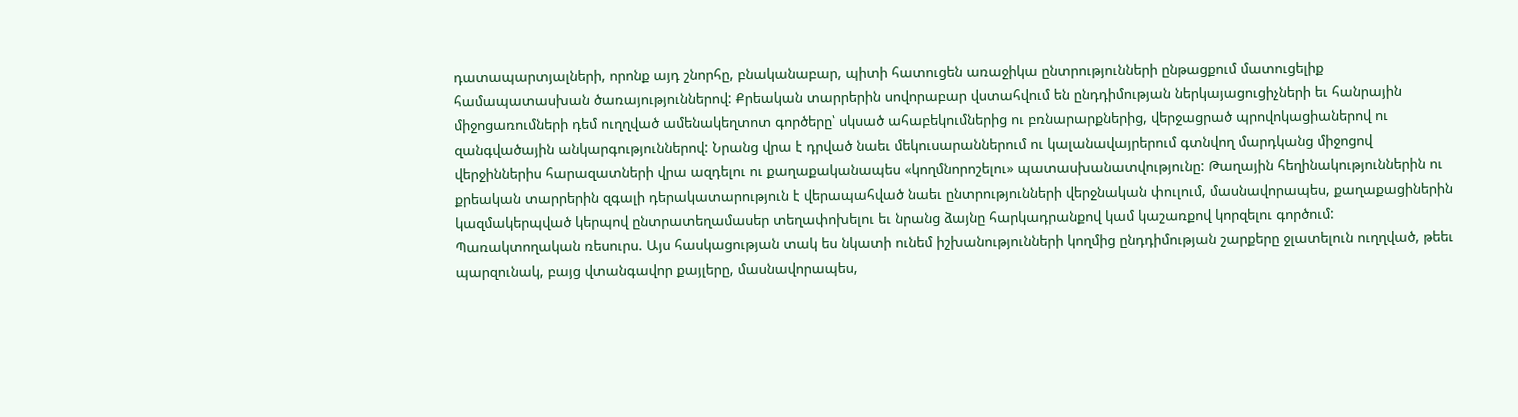դատապարտյալների, որոնք այդ շնորհը, բնականաբար, պիտի հատուցեն առաջիկա ընտրությունների ընթացքում մատուցելիք համապատասխան ծառայություններով: Քրեական տարրերին սովորաբար վստահվում են ընդդիմության ներկայացուցիչների եւ հանրային միջոցառումների դեմ ուղղված ամենակեղտոտ գործերը՝ սկսած ահաբեկումներից ու բռնարարքներից, վերջացրած պրովոկացիաներով ու զանգվածային անկարգություններով: Նրանց վրա է դրված նաեւ մեկուսարաններում ու կալանավայրերում գտնվող մարդկանց միջոցով վերջիններիս հարազատների վրա ազդելու ու քաղաքականապես «կողմնորոշելու» պատասխանատվությունը: Թաղային հեղինակություններին ու քրեական տարրերին զգալի դերակատարություն է վերապահված նաեւ ընտրությունների վերջնական փուլում, մասնավորապես, քաղաքացիներին կազմակերպված կերպով ընտրատեղամասեր տեղափոխելու եւ նրանց ձայնը հարկադրանքով կամ կաշառքով կորզելու գործում:
Պառակտողական ռեսուրս. Այս հասկացության տակ ես նկատի ունեմ իշխանությունների կողմից ընդդիմության շարքերը ջլատելուն ուղղված, թեեւ պարզունակ, բայց վտանգավոր քայլերը, մասնավորապես,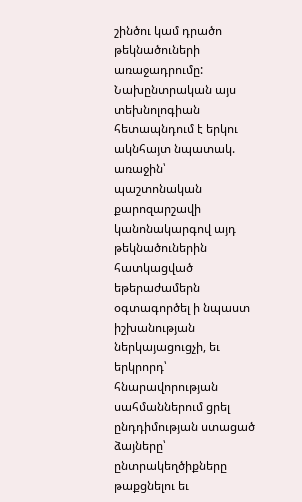շինծու կամ դրածո թեկնածուների առաջադրումը: Նախընտրական այս տեխնոլոգիան հետապնդում է երկու ակնհայտ նպատակ. առաջին՝ պաշտոնական քարոզարշավի կանոնակարգով այդ թեկնածուներին հատկացված եթերաժամերն օգտագործել ի նպաստ իշխանության ներկայացուցչի, եւ երկրորդ՝ հնարավորության սահմաններում ցրել ընդդիմության ստացած ձայները՝ ընտրակեղծիքները թաքցնելու եւ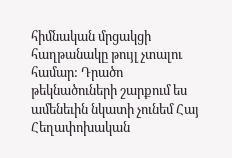հիմնական մրցակցի հաղթանակը թույլ չտալու համար: Դրածո թեկնածուների շարքում ես ամենեւին նկատի չունեմ Հայ Հեղափոխական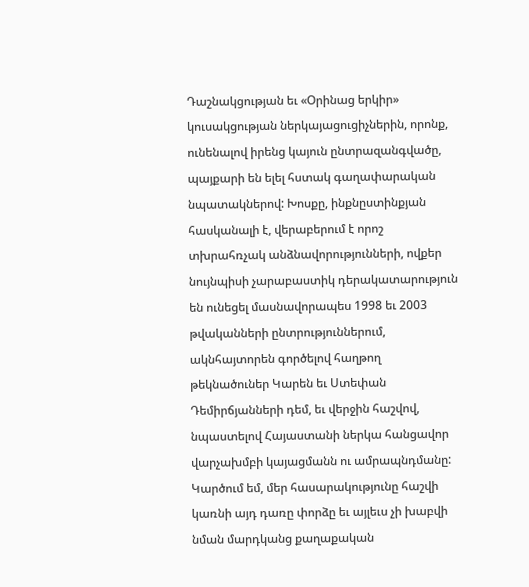Դաշնակցության եւ «Օրինաց երկիր» կուսակցության ներկայացուցիչներին, որոնք, ունենալով իրենց կայուն ընտրազանգվածը, պայքարի են ելել հստակ գաղափարական նպատակներով: Խոսքը, ինքնըստինքյան հասկանալի է, վերաբերում է որոշ տխրահռչակ անձնավորությունների, ովքեր նույնպիսի չարաբաստիկ դերակատարություն են ունեցել մասնավորապես 1998 եւ 2003 թվականների ընտրություններում, ակնհայտորեն գործելով հաղթող թեկնածուներ Կարեն եւ Ստեփան Դեմիրճյանների դեմ, եւ վերջին հաշվով, նպաստելով Հայաստանի ներկա հանցավոր վարչախմբի կայացմանն ու ամրապնդմանը: Կարծում եմ, մեր հասարակությունը հաշվի կառնի այդ դառը փորձը եւ այլեւս չի խաբվի նման մարդկանց քաղաքական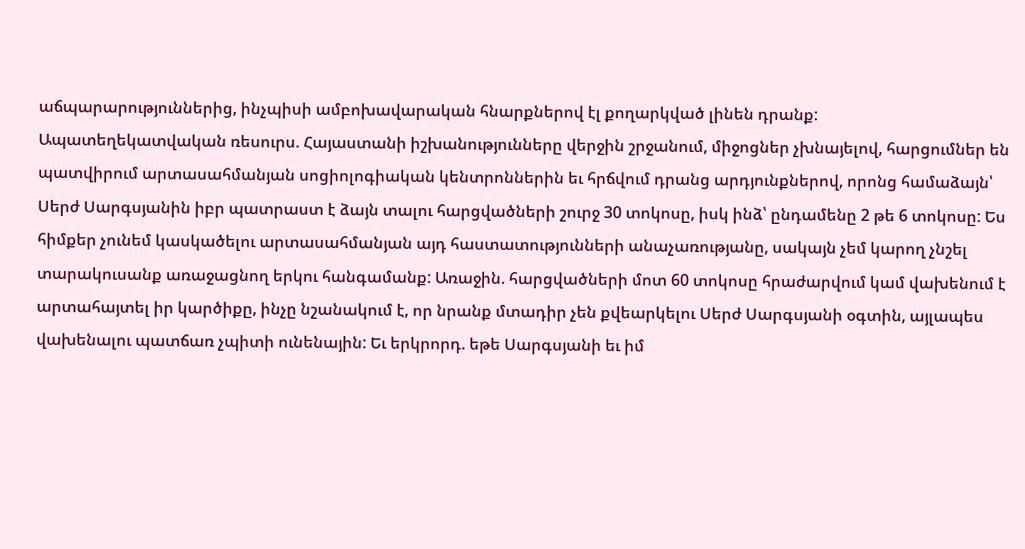աճպարարություններից, ինչպիսի ամբոխավարական հնարքներով էլ քողարկված լինեն դրանք:
Ապատեղեկատվական ռեսուրս. Հայաստանի իշխանությունները վերջին շրջանում, միջոցներ չխնայելով, հարցումներ են պատվիրում արտասահմանյան սոցիոլոգիական կենտրոններին եւ հրճվում դրանց արդյունքներով, որոնց համաձայն՝ Սերժ Սարգսյանին իբր պատրաստ է ձայն տալու հարցվածների շուրջ 30 տոկոսը, իսկ ինձ՝ ընդամենը 2 թե 6 տոկոսը: Ես հիմքեր չունեմ կասկածելու արտասահմանյան այդ հաստատությունների անաչառությանը, սակայն չեմ կարող չնշել տարակուսանք առաջացնող երկու հանգամանք: Առաջին. հարցվածների մոտ 60 տոկոսը հրաժարվում կամ վախենում է արտահայտել իր կարծիքը, ինչը նշանակում է, որ նրանք մտադիր չեն քվեարկելու Սերժ Սարգսյանի օգտին, այլապես վախենալու պատճառ չպիտի ունենային: Եւ երկրորդ. եթե Սարգսյանի եւ իմ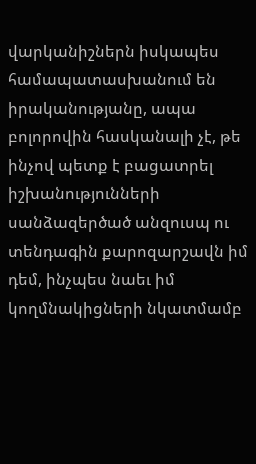վարկանիշներն իսկապես համապատասխանում են իրականությանը, ապա բոլորովին հասկանալի չէ, թե ինչով պետք է բացատրել իշխանությունների սանձազերծած անզուսպ ու տենդագին քարոզարշավն իմ դեմ, ինչպես նաեւ իմ կողմնակիցների նկատմամբ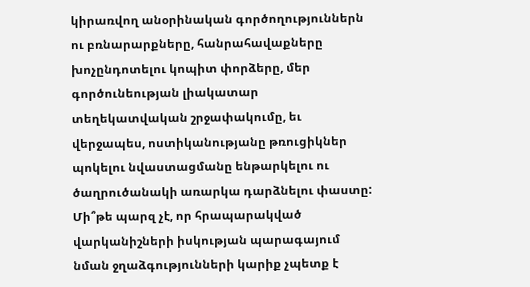կիրառվող անօրինական գործողություններն ու բռնարարքները, հանրահավաքները խոչընդոտելու կոպիտ փորձերը, մեր գործունեության լիակատար տեղեկատվական շրջափակումը, եւ վերջապես, ոստիկանությանը թռուցիկներ պոկելու նվաստացմանը ենթարկելու ու ծաղրուծանակի առարկա դարձնելու փաստը: Մի՞թե պարզ չէ, որ հրապարակված վարկանիշների իսկության պարագայում նման ջղաձգությունների կարիք չպետք է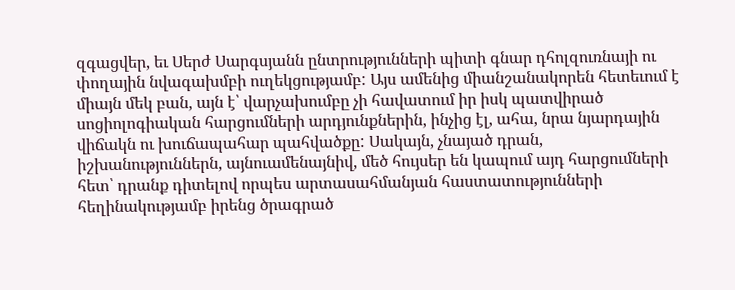զգացվեր, եւ Սերժ Սարգսյանն ընտրությունների պիտի գնար դհոլզուռնայի ու փողային նվագախմբի ուղեկցությամբ: Այս ամենից միանշանակորեն հետեւում է միայն մեկ բան, այն է՝ վարչախումբը չի հավատում իր իսկ պատվիրած սոցիոլոգիական հարցումների արդյունքներին, ինչից էլ, ահա, նրա նյարդային վիճակն ու խուճապահար պահվածքը: Սակայն, չնայած դրան, իշխանություններն, այնուամենայնիվ, մեծ հույսեր են կապում այդ հարցումների հետ՝ դրանք դիտելով որպես արտասահմանյան հաստատությունների հեղինակությամբ իրենց ծրագրած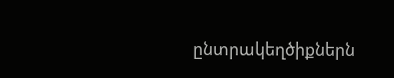ընտրակեղծիքներն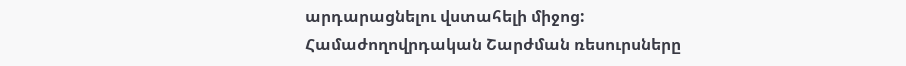արդարացնելու վստահելի միջոց:
Համաժողովրդական Շարժման ռեսուրսները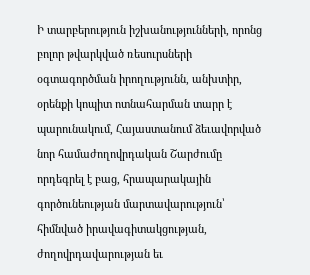Ի տարբերություն իշխանությունների, որոնց բոլոր թվարկված ռեսուրսների օգտագործման իրողությունն, անխտիր, օրենքի կոպիտ ոտնահարման տարր է պարունակում, Հայաստանում ձեւավորված նոր համաժողովրդական Շարժումը որդեգրել է բաց, հրապարակային գործունեության մարտավարություն՝ հիմնված իրավագիտակցության, ժողովրդավարության եւ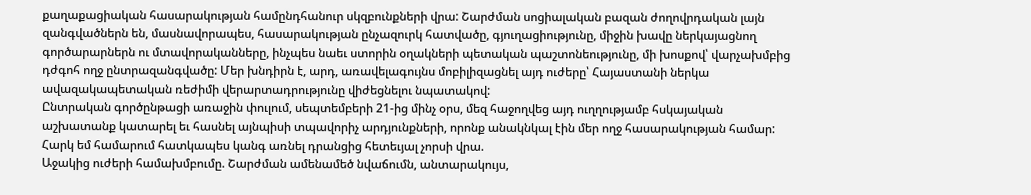քաղաքացիական հասարակության համընդհանուր սկզբունքների վրա: Շարժման սոցիալական բազան ժողովրդական լայն զանգվածներն են, մասնավորապես, հասարակության ընչազուրկ հատվածը, գյուղացիությունը, միջին խավը ներկայացնող գործարարներն ու մտավորականները, ինչպես նաեւ ստորին օղակների պետական պաշտոնեությունը, մի խոսքով՝ վարչախմբից դժգոհ ողջ ընտրազանգվածը: Մեր խնդիրն է, արդ, առավելագույնս մոբիլիզացնել այդ ուժերը՝ Հայաստանի ներկա ավազակապետական ռեժիմի վերարտադրությունը վիժեցնելու նպատակով:
Ընտրական գործընթացի առաջին փուլում, սեպտեմբերի 21‑ից մինչ օրս, մեզ հաջողվեց այդ ուղղությամբ հսկայական աշխատանք կատարել եւ հասնել այնպիսի տպավորիչ արդյունքների, որոնք անակնկալ էին մեր ողջ հասարակության համար: Հարկ եմ համարում հատկապես կանգ առնել դրանցից հետեւյալ չորսի վրա.
Աջակից ուժերի համախմբումը. Շարժման ամենամեծ նվաճումն, անտարակույս,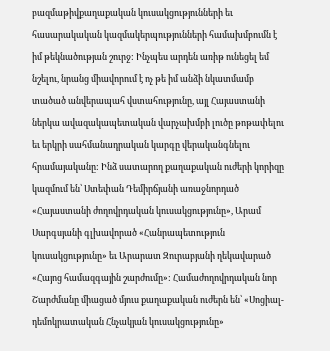բազմաթիվքաղաքական կուսակցությունների եւ հասարակական կազմակերպությունների համախմբումն է իմ թեկնածության շուրջ: Ինչպես արդեն առիթ ունեցել եմ նշելու, նրանց միավորում է ոչ թե իմ անձի նկատմամբ տածած անվերապահ վստահությունը, այլ Հայաստանի ներկա ավազակապետական վարչախմբի լուծը թոթափելու եւ երկրի սահմանադրական կարգը վերականգնելու հրամայականը: Ինձ սատարող քաղաքական ուժերի կորիզը կազմում են՝ Ստեփան Դեմիրճյանի առաջնորդած «Հայաստանի ժողովրդական կուսակցությունը», Արամ Սարգսյանի գլխավորած «Հանրապետություն կուսակցությունը» եւ Արարատ Զուրաբյանի ղեկավարած «Հայոց համազգային շարժումը»: Համաժողովրդական նոր Շարժմանը միացած մյուս քաղաքական ուժերն են՝ «Սոցիալ-դեմոկրատական Հնչակյան կուսակցությունը»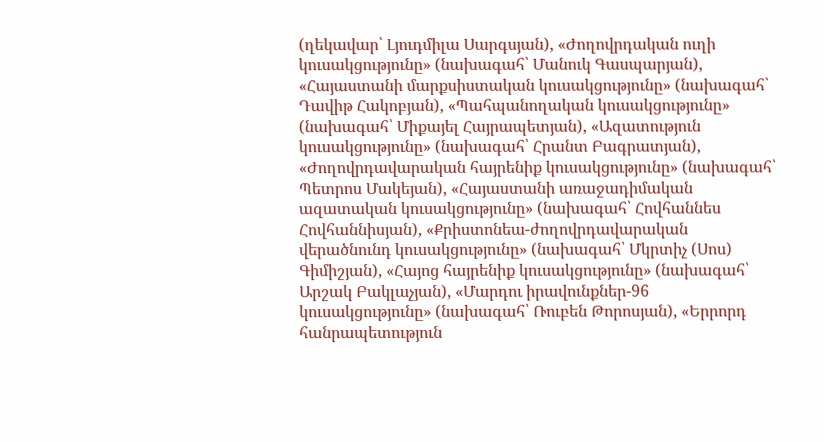(ղեկավար՝ Լյուդմիլա Սարգսյան), «Ժողովրդական ուղի կուսակցությունը» (նախագահ՝ Մանուկ Գասպարյան), «Հայաստանի մարքսիստական կուսակցությունը» (նախագահ՝ Դավիթ Հակոբյան), «Պահպանողական կուսակցությունը» (նախագահ՝ Միքայել Հայրապետյան), «Ազատություն կուսակցությունը» (նախագահ՝ Հրանտ Բագրատյան), «Ժողովրդավարական հայրենիք կուսակցությունը» (նախագահ՝ Պետրոս Մակեյան), «Հայաստանի առաջադիմական ազատական կուսակցությունը» (նախագահ՝ Հովհաննես Հովհաննիսյան), «Քրիստոնեա-ժողովրդավարական վերածնունդ կուսակցությունը» (նախագահ՝ Մկրտիչ (Սոս) Գիմիշյան), «Հայոց հայրենիք կուսակցությունը» (նախագահ՝ Արշակ Բակլաչյան), «Մարդու իրավունքներ-96 կուսակցությունը» (նախագահ՝ Ռուբեն Թորոսյան), «Երրորդ հանրապետություն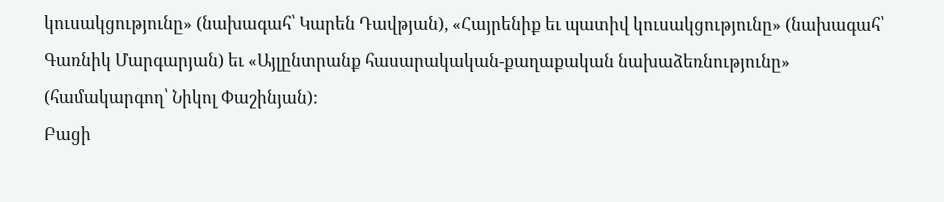կուսակցությունը» (նախագահ՝ Կարեն Դավթյան), «Հայրենիք եւ պատիվ կուսակցությունը» (նախագահ՝ Գառնիկ Մարգարյան) եւ «Այլընտրանք հասարակական-քաղաքական նախաձեռնությունը» (համակարգող՝ Նիկոլ Փաշինյան):
Բացի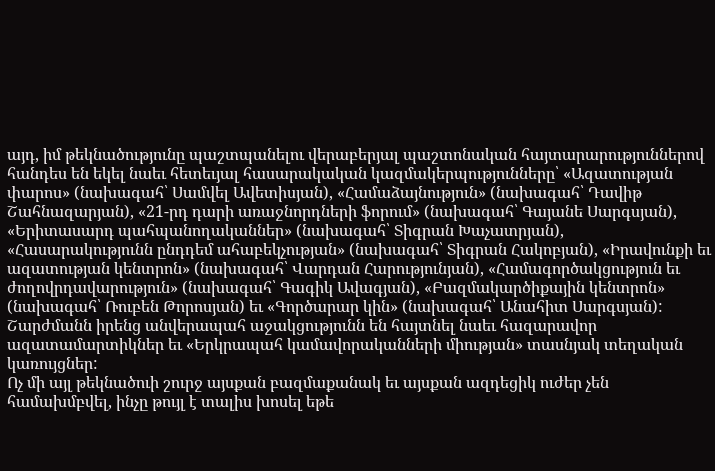այդ, իմ թեկնածությունը պաշտպանելու վերաբերյալ պաշտոնական հայտարարություններով հանդես են եկել նաեւ հետեւյալ հասարակական կազմակերպությունները՝ «Ազատության փարոս» (նախագահ՝ Սամվել Ավետիսյան), «Համաձայնություն» (նախագահ՝ Դավիթ Շահնազարյան), «21-րդ դարի առաջնորդների ֆորում» (նախագահ՝ Գայանե Սարգսյան), «Երիտասարդ պահպանողականներ» (նախագահ՝ Տիգրան Խաչատրյան), «Հասարակությունն ընդդեմ ահաբեկչության» (նախագահ՝ Տիգրան Հակոբյան), «Իրավունքի եւ ազատության կենտրոն» (նախագահ՝ Վարդան Հարությունյան), «Համագործակցություն եւ ժողովրդավարություն» (նախագահ՝ Գագիկ Ավագյան), «Բազմակարծիքային կենտրոն» (նախագահ՝ Ռուբեն Թորոսյան) եւ «Գործարար կին» (նախագահ՝ Անահիտ Սարգսյան): Շարժմանն իրենց անվերապահ աջակցությունն են հայտնել նաեւ հազարավոր ազատամարտիկներ եւ «Երկրապահ կամավորականների միության» տասնյակ տեղական կառույցներ:
Ոչ մի այլ թեկնածուի շուրջ այսքան բազմաքանակ եւ այսքան ազդեցիկ ուժեր չեն համախմբվել, ինչը թույլ է տալիս խոսել եթե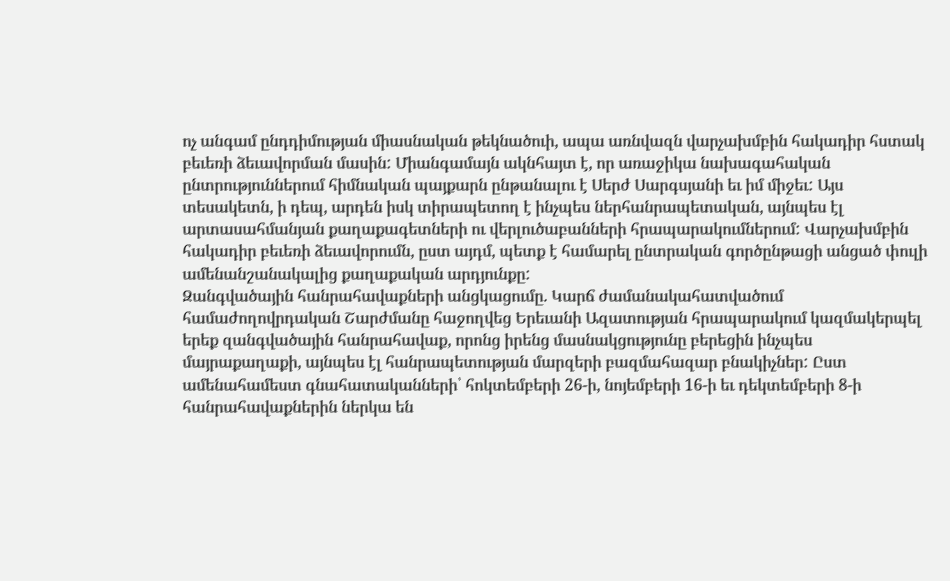ոչ անգամ ընդդիմության միասնական թեկնածուի, ապա առնվազն վարչախմբին հակադիր հստակ բեւեռի ձեւավորման մասին: Միանգամայն ակնհայտ է, որ առաջիկա նախագահական ընտրություններում հիմնական պայքարն ընթանալու է Սերժ Սարգսյանի եւ իմ միջեւ: Այս տեսակետն, ի դեպ, արդեն իսկ տիրապետող է ինչպես ներհանրապետական, այնպես էլ արտասահմանյան քաղաքագետների ու վերլուծաբանների հրապարակումներում: Վարչախմբին հակադիր բեւեռի ձեւավորումն, ըստ այդմ, պետք է համարել ընտրական գործընթացի անցած փուլի ամենանշանակալից քաղաքական արդյունքը:
Զանգվածային հանրահավաքների անցկացումը. Կարճ ժամանակահատվածում համաժողովրդական Շարժմանը հաջողվեց Երեւանի Ազատության հրապարակում կազմակերպել երեք զանգվածային հանրահավաք, որոնց իրենց մասնակցությունը բերեցին ինչպես մայրաքաղաքի, այնպես էլ հանրապետության մարզերի բազմահազար բնակիչներ: Ըստ ամենահամեստ գնահատականների՝ հոկտեմբերի 26-ի, նոյեմբերի 16-ի եւ դեկտեմբերի 8-ի հանրահավաքներին ներկա են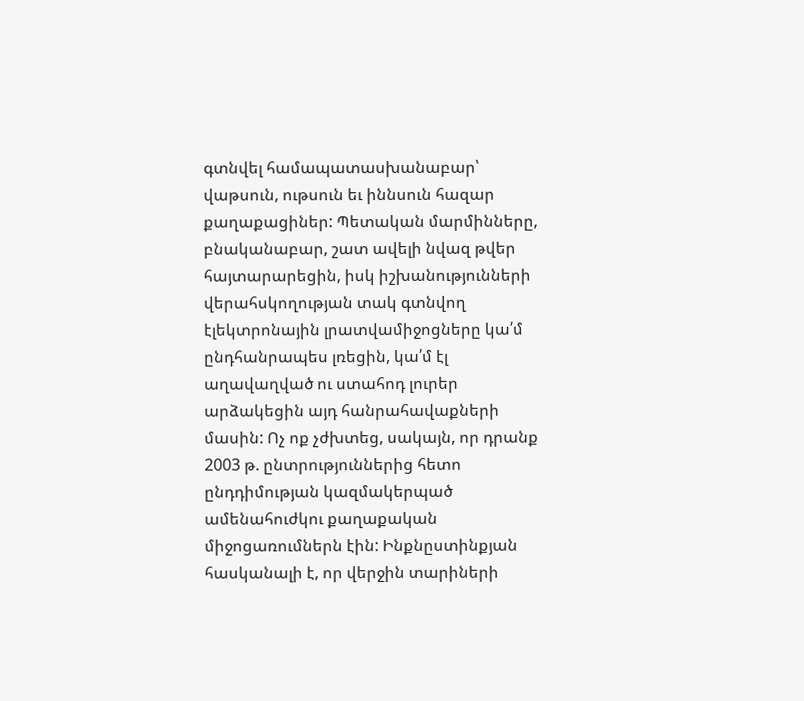գտնվել համապատասխանաբար՝ վաթսուն, ութսուն եւ իննսուն հազար քաղաքացիներ: Պետական մարմինները, բնականաբար, շատ ավելի նվազ թվեր հայտարարեցին, իսկ իշխանությունների վերահսկողության տակ գտնվող էլեկտրոնային լրատվամիջոցները կա՛մ ընդհանրապես լռեցին, կա՛մ էլ աղավաղված ու ստահոդ լուրեր արձակեցին այդ հանրահավաքների մասին: Ոչ ոք չժխտեց, սակայն, որ դրանք 2003 թ. ընտրություններից հետո ընդդիմության կազմակերպած ամենահուժկու քաղաքական միջոցառումներն էին: Ինքնըստինքյան հասկանալի է, որ վերջին տարիների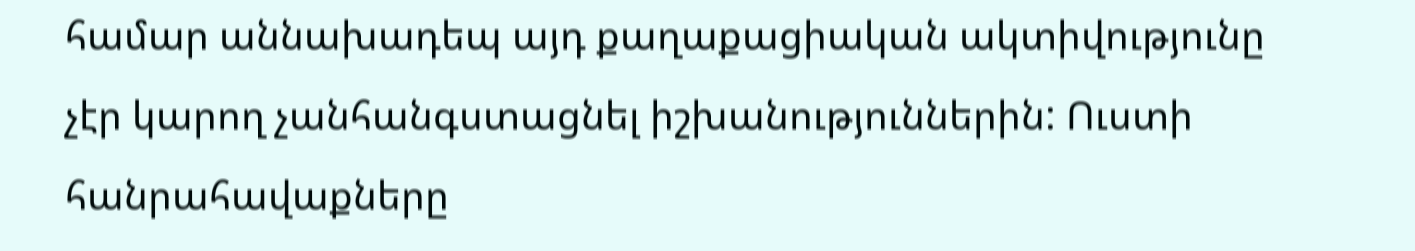համար աննախադեպ այդ քաղաքացիական ակտիվությունը չէր կարող չանհանգստացնել իշխանություններին: Ուստի հանրահավաքները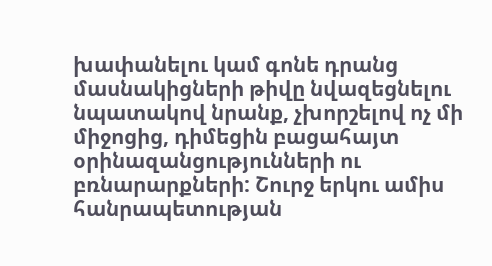խափանելու կամ գոնե դրանց մասնակիցների թիվը նվազեցնելու նպատակով նրանք, չխորշելով ոչ մի միջոցից, դիմեցին բացահայտ օրինազանցությունների ու բռնարարքների: Շուրջ երկու ամիս հանրապետության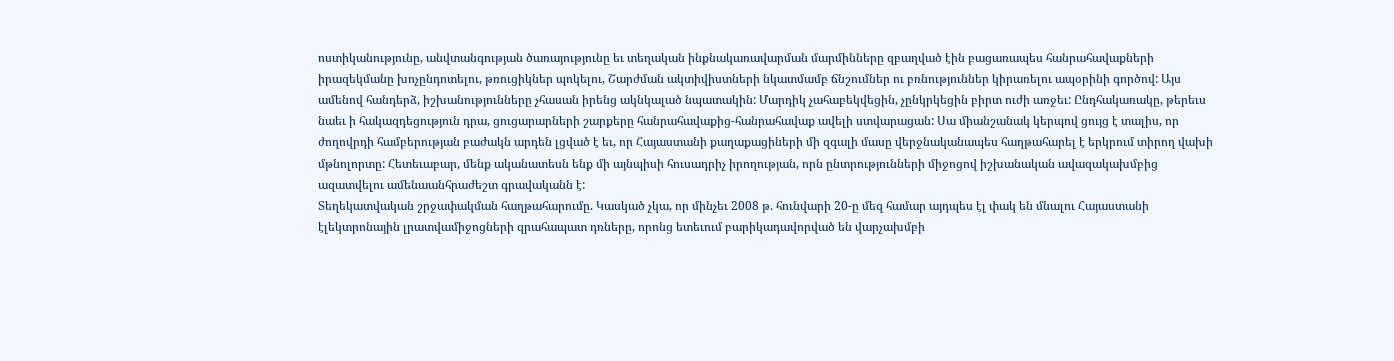ոստիկանությունը, անվտանգության ծառայությունը եւ տեղական ինքնակառավարման մարմինները զբաղված էին բացառապես հանրահավաքների իրազեկմանը խոչընդոտելու, թռուցիկներ պոկելու, Շարժման ակտիվիստների նկատմամբ ճնշումներ ու բռնություններ կիրառելու ապօրինի գործով: Այս ամենով հանդերձ, իշխանությունները չհասան իրենց ակնկալած նպատակին: Մարդիկ չահաբեկվեցին, չընկրկեցին բիրտ ուժի առջեւ: Ընդհակառակը, թերեւս նաեւ ի հակազդեցություն դրա, ցուցարարների շարքերը հանրահավաքից-հանրահավաք ավելի ստվարացան: Սա միանշանակ կերպով ցույց է տալիս, որ ժողովրդի համբերության բաժակն արդեն լցված է եւ, որ Հայաստանի քաղաքացիների մի զգալի մասը վերջնականապես հաղթահարել է երկրում տիրող վախի մթնոլորտը: Հետեւաբար, մենք ականատեսն ենք մի այնպիսի հուսադրիչ իրողության, որն ընտրությունների միջոցով իշխանական ավազակախմբից ազատվելու ամենաանհրաժեշտ գրավականն է:
Տեղեկատվական շրջափակման հաղթահարումը. Կասկած չկա, որ մինչեւ 2008 թ. հունվարի 20-ը մեզ համար այդպես էլ փակ են մնալու Հայաստանի էլեկտրոնային լրատվամիջոցների զրահապատ դռները, որոնց ետեւում բարիկադավորված են վարչախմբի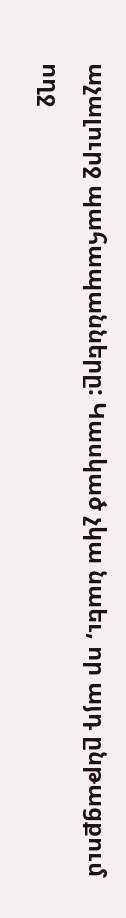աչալուրջ պահապանները: Կասկած չկա նաեւ, որ այդ ընթացքում ողջ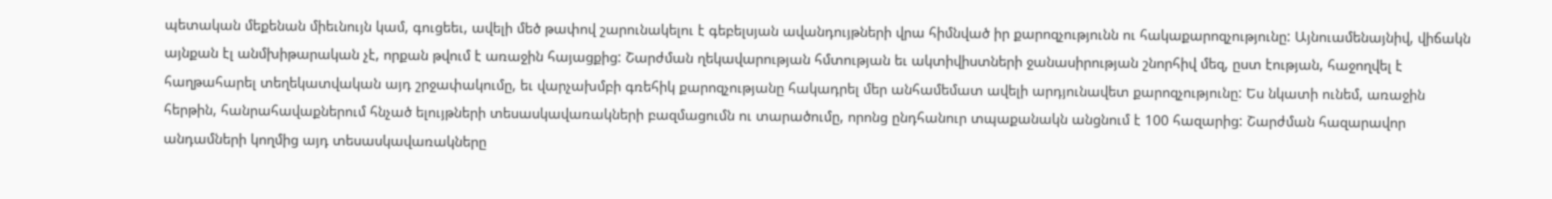պետական մեքենան միեւնույն կամ, գուցեեւ, ավելի մեծ թափով շարունակելու է գեբելսյան ավանդույթների վրա հիմնված իր քարոզչությունն ու հակաքարոզչությունը: Այնուամենայնիվ, վիճակն այնքան էլ անմխիթարական չէ, որքան թվում է առաջին հայացքից: Շարժման ղեկավարության հմտության եւ ակտիվիստների ջանասիրության շնորհիվ մեզ, ըստ էության, հաջողվել է հաղթահարել տեղեկատվական այդ շրջափակումը, եւ վարչախմբի գռեհիկ քարոզչությանը հակադրել մեր անհամեմատ ավելի արդյունավետ քարոզչությունը: Ես նկատի ունեմ, առաջին հերթին, հանրահավաքներում հնչած ելույթների տեսասկավառակների բազմացումն ու տարածումը, որոնց ընդհանուր տպաքանակն անցնում է 100 հազարից: Շարժման հազարավոր անդամների կողմից այդ տեսասկավառակները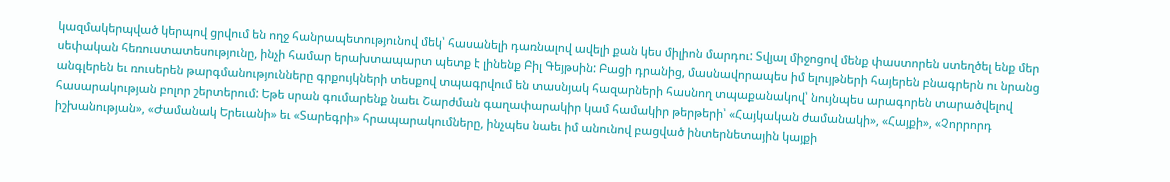կազմակերպված կերպով ցրվում են ողջ հանրապետությունով մեկ՝ հասանելի դառնալով ավելի քան կես միլիոն մարդու: Տվյալ միջոցով մենք փաստորեն ստեղծել ենք մեր սեփական հեռուստատեսությունը, ինչի համար երախտապարտ պետք է լինենք Բիլ Գեյթսին: Բացի դրանից, մասնավորապես իմ ելույթների հայերեն բնագրերն ու նրանց անգլերեն եւ ռուսերեն թարգմանությունները գրքույկների տեսքով տպագրվում են տասնյակ հազարների հասնող տպաքանակով՝ նույնպես արագորեն տարածվելով հասարակության բոլոր շերտերում: Եթե սրան գումարենք նաեւ Շարժման գաղափարակիր կամ համակիր թերթերի՝ «Հայկական ժամանակի», «Հայքի», «Չորրորդ իշխանության», «Ժամանակ Երեւանի» եւ «Տարեգրի» հրապարակումները, ինչպես նաեւ իմ անունով բացված ինտերնետային կայքի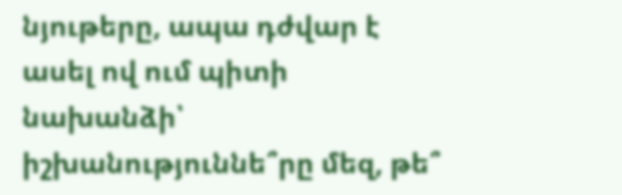նյութերը, ապա դժվար է ասել ով ում պիտի նախանձի՝ իշխանություննե՞րը մեզ, թե՞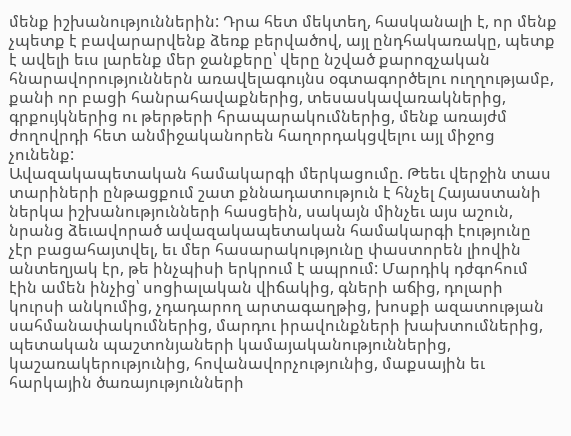մենք իշխանություններին: Դրա հետ մեկտեղ, հասկանալի է, որ մենք չպետք է բավարարվենք ձեռք բերվածով, այլ ընդհակառակը, պետք է ավելի եւս լարենք մեր ջանքերը՝ վերը նշված քարոզչական հնարավորություններն առավելագույնս օգտագործելու ուղղությամբ, քանի որ բացի հանրահավաքներից, տեսասկավառակներից, գրքույկներից ու թերթերի հրապարակումներից, մենք առայժմ ժողովրդի հետ անմիջականորեն հաղորդակցվելու այլ միջոց չունենք:
Ավազակապետական համակարգի մերկացումը. Թեեւ վերջին տաս տարիների ընթացքում շատ քննադատություն է հնչել Հայաստանի ներկա իշխանությունների հասցեին, սակայն մինչեւ այս աշուն, նրանց ձեւավորած ավազակապետական համակարգի էությունը չէր բացահայտվել, եւ մեր հասարակությունը փաստորեն լիովին անտեղյակ էր, թե ինչպիսի երկրում է ապրում: Մարդիկ դժգոհում էին ամեն ինչից՝ սոցիալական վիճակից, գների աճից, դոլարի կուրսի անկումից, չդադարող արտագաղթից, խոսքի ազատության սահմանափակումներից, մարդու իրավունքների խախտումներից, պետական պաշտոնյաների կամայականություններից, կաշառակերությունից, հովանավորչությունից, մաքսային եւ հարկային ծառայությունների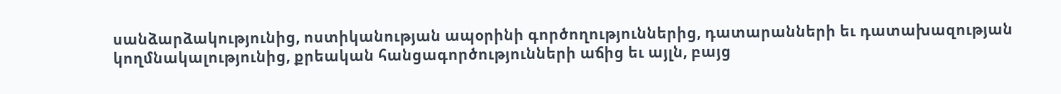սանձարձակությունից, ոստիկանության ապօրինի գործողություններից, դատարանների եւ դատախազության կողմնակալությունից, քրեական հանցագործությունների աճից եւ այլն, բայց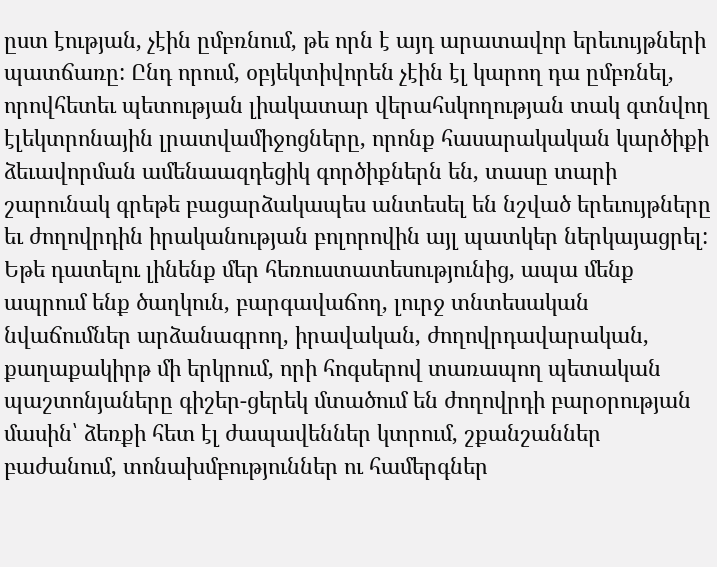ըստ էության, չէին ըմբռնում, թե որն է այդ արատավոր երեւույթների պատճառը: Ընդ որում, օբյեկտիվորեն չէին էլ կարող դա ըմբռնել, որովհետեւ պետության լիակատար վերահսկողության տակ գտնվող էլեկտրոնային լրատվամիջոցները, որոնք հասարակական կարծիքի ձեւավորման ամենաազդեցիկ գործիքներն են, տասը տարի շարունակ գրեթե բացարձակապես անտեսել են նշված երեւույթները եւ ժողովրդին իրականության բոլորովին այլ պատկեր ներկայացրել: Եթե դատելու լինենք մեր հեռուստատեսությունից, ապա մենք ապրում ենք ծաղկուն, բարգավաճող, լուրջ տնտեսական նվաճումներ արձանագրող, իրավական, ժողովրդավարական, քաղաքակիրթ մի երկրում, որի հոգսերով տառապող պետական պաշտոնյաները գիշեր-ցերեկ մտածում են ժողովրդի բարօրության մասին՝ ձեռքի հետ էլ ժապավեններ կտրում, շքանշաններ բաժանում, տոնախմբություններ ու համերգներ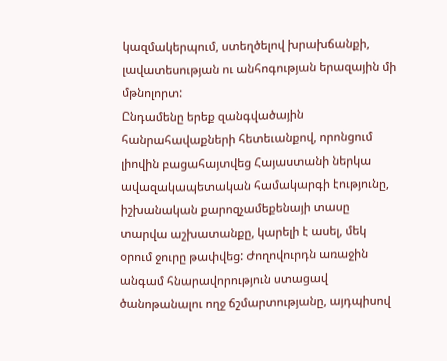կազմակերպում, ստեղծելով խրախճանքի, լավատեսության ու անհոգության երազային մի մթնոլորտ:
Ընդամենը երեք զանգվածային հանրահավաքների հետեւանքով, որոնցում լիովին բացահայտվեց Հայաստանի ներկա ավազակապետական համակարգի էությունը, իշխանական քարոզչամեքենայի տասը տարվա աշխատանքը, կարելի է ասել, մեկ օրում ջուրը թափվեց: Ժողովուրդն առաջին անգամ հնարավորություն ստացավ ծանոթանալու ողջ ճշմարտությանը, այդպիսով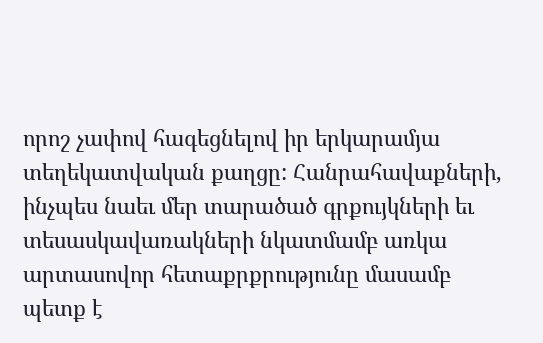որոշ չափով հագեցնելով իր երկարամյա տեղեկատվական քաղցը: Հանրահավաքների, ինչպես նաեւ մեր տարածած գրքույկների եւ տեսասկավառակների նկատմամբ առկա արտասովոր հետաքրքրությունը մասամբ պետք է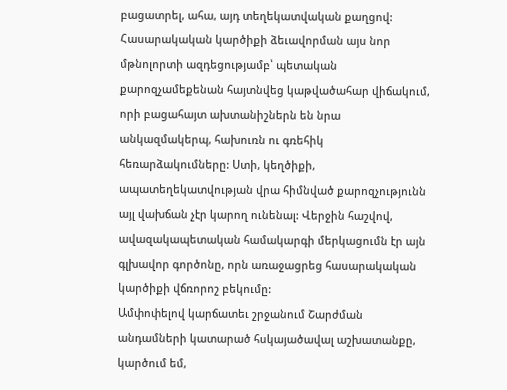բացատրել, ահա, այդ տեղեկատվական քաղցով: Հասարակական կարծիքի ձեւավորման այս նոր մթնոլորտի ազդեցությամբ՝ պետական քարոզչամեքենան հայտնվեց կաթվածահար վիճակում, որի բացահայտ ախտանիշներն են նրա անկազմակերպ, հախուռն ու գռեհիկ հեռարձակումները: Ստի, կեղծիքի, ապատեղեկատվության վրա հիմնված քարոզչությունն այլ վախճան չէր կարող ունենալ: Վերջին հաշվով, ավազակապետական համակարգի մերկացումն էր այն գլխավոր գործոնը, որն առաջացրեց հասարակական կարծիքի վճռորոշ բեկումը:
Ամփոփելով կարճատեւ շրջանում Շարժման անդամների կատարած հսկայածավալ աշխատանքը, կարծում եմ,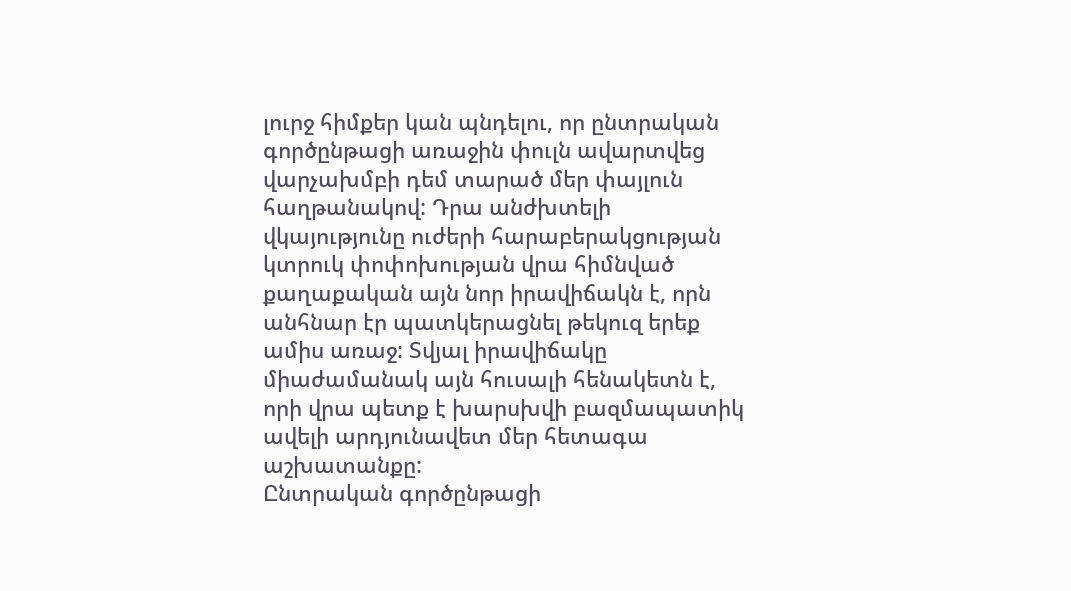լուրջ հիմքեր կան պնդելու, որ ընտրական գործընթացի առաջին փուլն ավարտվեց վարչախմբի դեմ տարած մեր փայլուն հաղթանակով: Դրա անժխտելի վկայությունը ուժերի հարաբերակցության կտրուկ փոփոխության վրա հիմնված քաղաքական այն նոր իրավիճակն է, որն անհնար էր պատկերացնել թեկուզ երեք ամիս առաջ: Տվյալ իրավիճակը միաժամանակ այն հուսալի հենակետն է, որի վրա պետք է խարսխվի բազմապատիկ ավելի արդյունավետ մեր հետագա աշխատանքը:
Ընտրական գործընթացի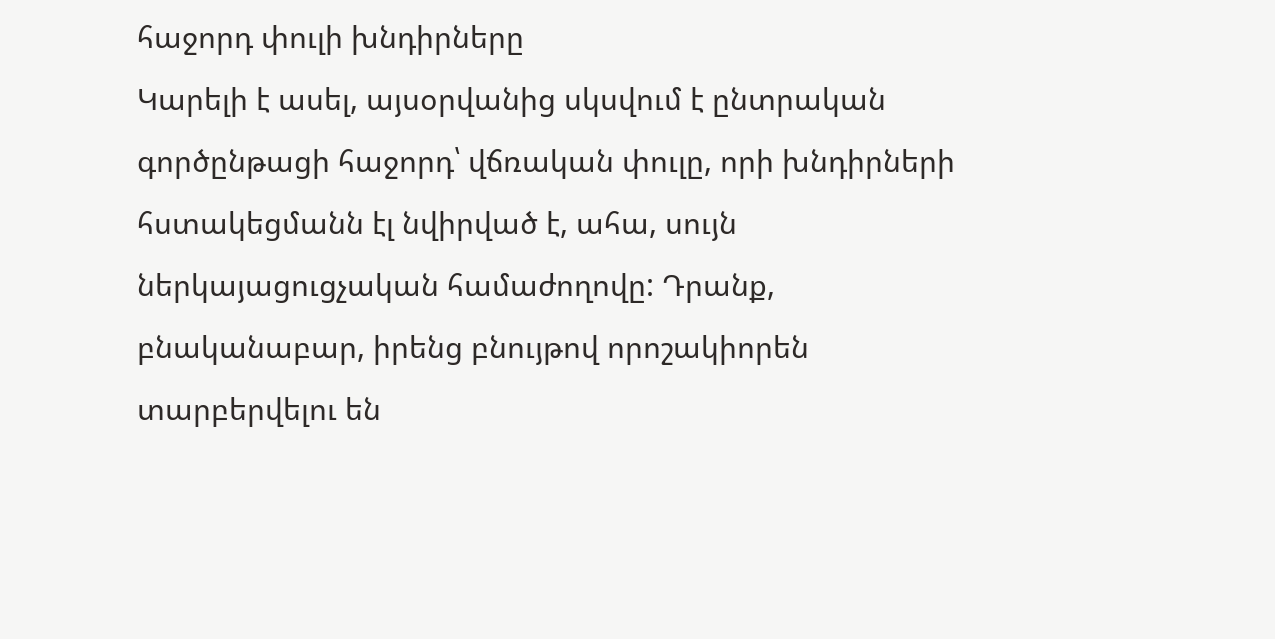հաջորդ փուլի խնդիրները
Կարելի է ասել, այսօրվանից սկսվում է ընտրական գործընթացի հաջորդ՝ վճռական փուլը, որի խնդիրների հստակեցմանն էլ նվիրված է, ահա, սույն ներկայացուցչական համաժողովը: Դրանք, բնականաբար, իրենց բնույթով որոշակիորեն տարբերվելու են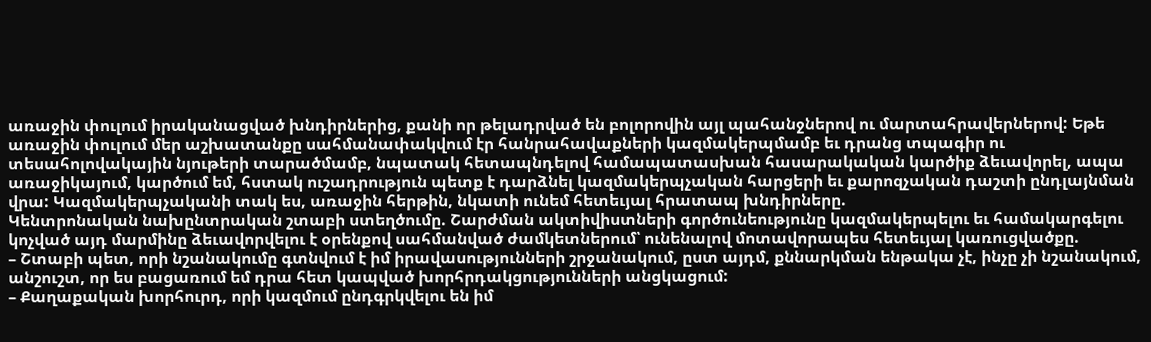առաջին փուլում իրականացված խնդիրներից, քանի որ թելադրված են բոլորովին այլ պահանջներով ու մարտահրավերներով: Եթե առաջին փուլում մեր աշխատանքը սահմանափակվում էր հանրահավաքների կազմակերպմամբ եւ դրանց տպագիր ու տեսահոլովակային նյութերի տարածմամբ, նպատակ հետապնդելով համապատասխան հասարակական կարծիք ձեւավորել, ապա առաջիկայում, կարծում եմ, հստակ ուշադրություն պետք է դարձնել կազմակերպչական հարցերի եւ քարոզչական դաշտի ընդլայնման վրա: Կազմակերպչականի տակ ես, առաջին հերթին, նկատի ունեմ հետեւյալ հրատապ խնդիրները.
Կենտրոնական նախընտրական շտաբի ստեղծումը. Շարժման ակտիվիստների գործունեությունը կազմակերպելու եւ համակարգելու կոչված այդ մարմինը ձեւավորվելու է օրենքով սահմանված ժամկետներում՝ ունենալով մոտավորապես հետեւյալ կառուցվածքը.
– Շտաբի պետ, որի նշանակումը գտնվում է իմ իրավասությունների շրջանակում, ըստ այդմ, քննարկման ենթակա չէ, ինչը չի նշանակում, անշուշտ, որ ես բացառում եմ դրա հետ կապված խորհրդակցությունների անցկացում:
– Քաղաքական խորհուրդ, որի կազմում ընդգրկվելու են իմ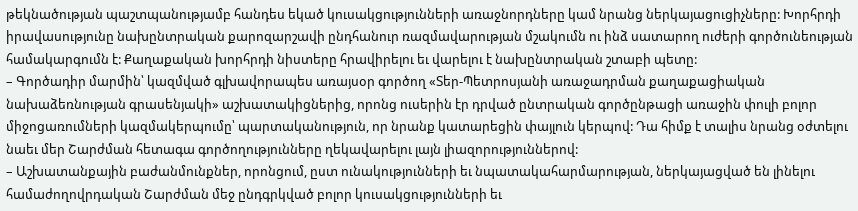թեկնածության պաշտպանությամբ հանդես եկած կուսակցությունների առաջնորդները կամ նրանց ներկայացուցիչները: Խորհրդի իրավասությունը նախընտրական քարոզարշավի ընդհանուր ռազմավարության մշակումն ու ինձ սատարող ուժերի գործունեության համակարգումն է: Քաղաքական խորհրդի նիստերը հրավիրելու եւ վարելու է նախընտրական շտաբի պետը:
– Գործադիր մարմին՝ կազմված գլխավորապես առայսօր գործող «Տեր‑Պետրոսյանի առաջադրման քաղաքացիական նախաձեռնության գրասենյակի» աշխատակիցներից, որոնց ուսերին էր դրված ընտրական գործընթացի առաջին փուլի բոլոր միջոցառումների կազմակերպումը՝ պարտականություն, որ նրանք կատարեցին փայլուն կերպով: Դա հիմք է տալիս նրանց օժտելու նաեւ մեր Շարժման հետագա գործողությունները ղեկավարելու լայն լիազորություններով:
– Աշխատանքային բաժանմունքներ, որոնցում, ըստ ունակությունների եւ նպատակահարմարության, ներկայացված են լինելու համաժողովրդական Շարժման մեջ ընդգրկված բոլոր կուսակցությունների եւ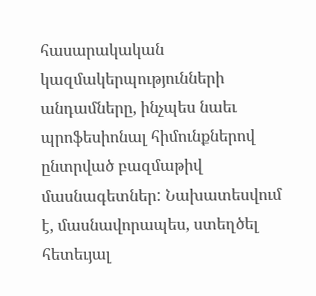հասարակական կազմակերպությունների անդամները, ինչպես նաեւ պրոֆեսիոնալ հիմունքներով ընտրված բազմաթիվ մասնագետներ: Նախատեսվում է, մասնավորապես, ստեղծել հետեւյալ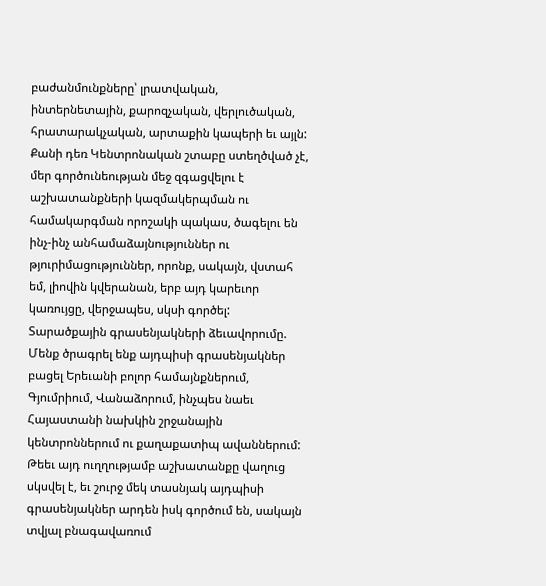բաժանմունքները՝ լրատվական, ինտերնետային, քարոզչական, վերլուծական, հրատարակչական, արտաքին կապերի եւ այլն:
Քանի դեռ Կենտրոնական շտաբը ստեղծված չէ, մեր գործունեության մեջ զգացվելու է աշխատանքների կազմակերպման ու համակարգման որոշակի պակաս, ծագելու են ինչ-ինչ անհամաձայնություններ ու թյուրիմացություններ, որոնք, սակայն, վստահ եմ, լիովին կվերանան, երբ այդ կարեւոր կառույցը, վերջապես, սկսի գործել:
Տարածքային գրասենյակների ձեւավորումը. Մենք ծրագրել ենք այդպիսի գրասենյակներ բացել Երեւանի բոլոր համայնքներում, Գյումրիում, Վանաձորում, ինչպես նաեւ Հայաստանի նախկին շրջանային կենտրոններում ու քաղաքատիպ ավաններում: Թեեւ այդ ուղղությամբ աշխատանքը վաղուց սկսվել է, եւ շուրջ մեկ տասնյակ այդպիսի գրասենյակներ արդեն իսկ գործում են, սակայն տվյալ բնագավառում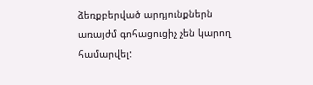ձեռքբերված արդյունքներն առայժմ գոհացուցիչ չեն կարող համարվել: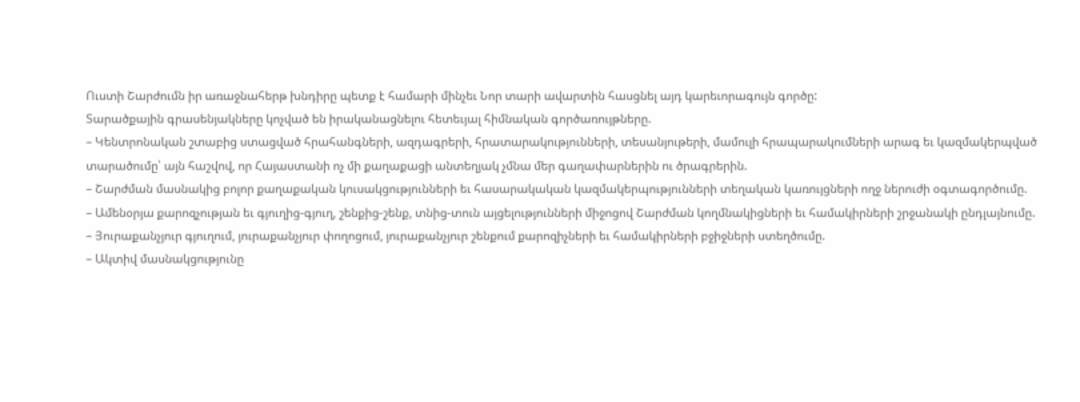Ուստի Շարժումն իր առաջնահերթ խնդիրը պետք է համարի մինչեւ Նոր տարի ավարտին հասցնել այդ կարեւորագույն գործը:
Տարածքային գրասենյակները կոչված են իրականացնելու հետեւյալ հիմնական գործառույթները.
– Կենտրոնական շտաբից ստացված հրահանգների, ազդագրերի, հրատարակությունների, տեսանյութերի, մամուլի հրապարակումների արագ եւ կազմակերպված տարածումը՝ այն հաշվով, որ Հայաստանի ոչ մի քաղաքացի անտեղյակ չմնա մեր գաղափարներին ու ծրագրերին.
– Շարժման մասնակից բոլոր քաղաքական կուսակցությունների եւ հասարակական կազմակերպությունների տեղական կառույցների ողջ ներուժի օգտագործումը.
– Ամենօրյա քարոզչության եւ գյուղից-գյուղ, շենքից-շենք, տնից-տուն այցելությունների միջոցով Շարժման կողմնակիցների եւ համակիրների շրջանակի ընդլայնումը.
– Յուրաքանչյուր գյուղում, յուրաքանչյուր փողոցում, յուրաքանչյուր շենքում քարոզիչների եւ համակիրների բջիջների ստեղծումը.
– Ակտիվ մասնակցությունը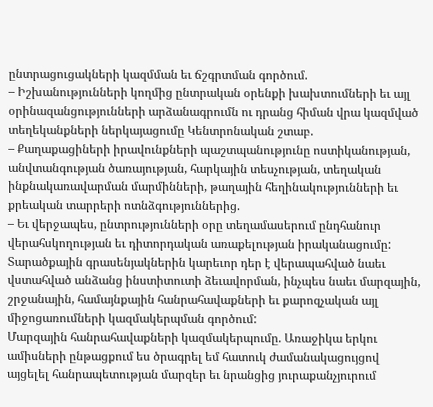ընտրացուցակների կազմման եւ ճշգրտման գործում.
– Իշխանությունների կողմից ընտրական օրենքի խախտումների եւ այլ օրինազանցությունների արձանագրումն ու դրանց հիման վրա կազմված տեղեկանքների ներկայացումը Կենտրոնական շտաբ.
– Քաղաքացիների իրավունքների պաշտպանությունը ոստիկանության, անվտանգության ծառայության, հարկային տեսչության, տեղական ինքնակառավարման մարմինների, թաղային հեղինակությունների եւ քրեական տարրերի ոտնձգություններից.
– Եւ վերջապես, ընտրությունների օրը տեղամասերում ընդհանուր վերահսկողության եւ դիտորդական առաքելության իրականացումը:
Տարածքային գրասենյակներին կարեւոր դեր է վերապահված նաեւ վստահված անձանց ինստիտուտի ձեւավորման, ինչպես նաեւ մարզային, շրջանային, համայնքային հանրահավաքների եւ քարոզչական այլ միջոցառումների կազմակերպման գործում:
Մարզային հանրահավաքների կազմակերպումը. Առաջիկա երկու ամիսների ընթացքում ես ծրագրել եմ հատուկ ժամանակացույցով այցելել հանրապետության մարզեր եւ նրանցից յուրաքանչյուրում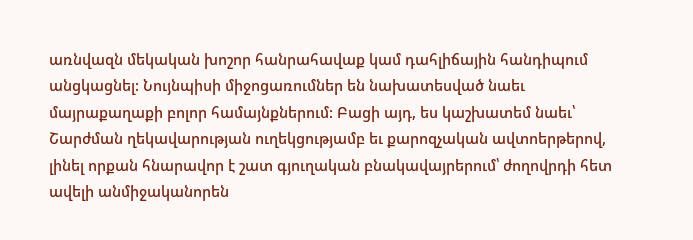առնվազն մեկական խոշոր հանրահավաք կամ դահլիճային հանդիպում անցկացնել: Նույնպիսի միջոցառումներ են նախատեսված նաեւ մայրաքաղաքի բոլոր համայնքներում: Բացի այդ, ես կաշխատեմ նաեւ՝ Շարժման ղեկավարության ուղեկցությամբ եւ քարոզչական ավտոերթերով, լինել որքան հնարավոր է շատ գյուղական բնակավայրերում՝ ժողովրդի հետ ավելի անմիջականորեն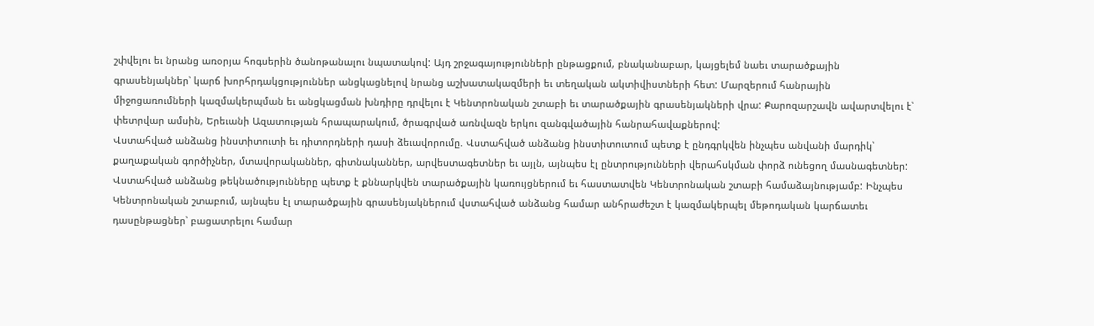շփվելու եւ նրանց առօրյա հոգսերին ծանոթանալու նպատակով: Այդ շրջագայությունների ընթացքում, բնականաբար, կայցելեմ նաեւ տարածքային գրասենյակներ՝ կարճ խորհրդակցություններ անցկացնելով նրանց աշխատակազմերի եւ տեղական ակտիվիստների հետ: Մարզերում հանրային միջոցառումների կազմակերպման եւ անցկացման խնդիրը դրվելու է Կենտրոնական շտաբի եւ տարածքային գրասենյակների վրա: Քարոզարշավն ավարտվելու է՝ փետրվար ամսին, Երեւանի Ազատության հրապարակում, ծրագրված առնվազն երկու զանգվածային հանրահավաքներով:
Վստահված անձանց ինստիտուտի եւ դիտորդների դասի ձեւավորումը. Վստահված անձանց ինստիտուտում պետք է ընդգրկվեն ինչպես անվանի մարդիկ՝ քաղաքական գործիչներ, մտավորականներ, գիտնականներ, արվեստագետներ եւ այլն, այնպես էլ ընտրությունների վերահսկման փորձ ունեցող մասնագետներ: Վստահված անձանց թեկնածությունները պետք է քննարկվեն տարածքային կառույցներում եւ հաստատվեն Կենտրոնական շտաբի համաձայնությամբ: Ինչպես Կենտրոնական շտաբում, այնպես էլ տարածքային գրասենյակներում վստահված անձանց համար անհրաժեշտ է կազմակերպել մեթոդական կարճատեւ դասընթացներ՝ բացատրելու համար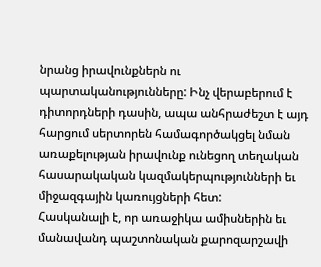նրանց իրավունքներն ու պարտականությունները: Ինչ վերաբերում է դիտորդների դասին, ապա անհրաժեշտ է այդ հարցում սերտորեն համագործակցել նման առաքելության իրավունք ունեցող տեղական հասարակական կազմակերպությունների եւ միջազգային կառույցների հետ:
Հասկանալի է, որ առաջիկա ամիսներին եւ մանավանդ պաշտոնական քարոզարշավի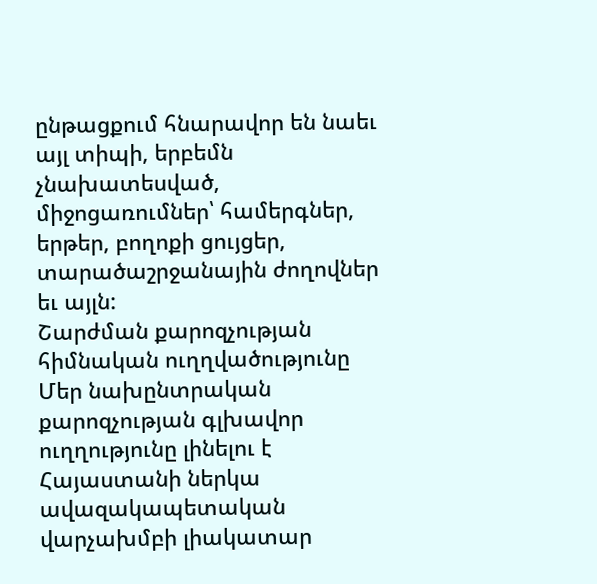ընթացքում հնարավոր են նաեւ այլ տիպի, երբեմն չնախատեսված, միջոցառումներ՝ համերգներ, երթեր, բողոքի ցույցեր, տարածաշրջանային ժողովներ եւ այլն:
Շարժման քարոզչության հիմնական ուղղվածությունը
Մեր նախընտրական քարոզչության գլխավոր ուղղությունը լինելու է Հայաստանի ներկա ավազակապետական վարչախմբի լիակատար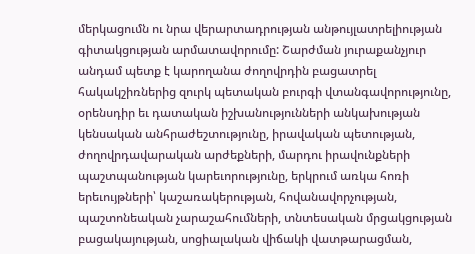մերկացումն ու նրա վերարտադրության անթույլատրելիության գիտակցության արմատավորումը: Շարժման յուրաքանչյուր անդամ պետք է կարողանա ժողովրդին բացատրել հակակշիռներից զուրկ պետական բուրգի վտանգավորությունը, օրենսդիր եւ դատական իշխանությունների անկախության կենսական անհրաժեշտությունը, իրավական պետության, ժողովրդավարական արժեքների, մարդու իրավունքների պաշտպանության կարեւորությունը, երկրում առկա հոռի երեւույթների՝ կաշառակերության, հովանավորչության, պաշտոնեական չարաշահումների, տնտեսական մրցակցության բացակայության, սոցիալական վիճակի վատթարացման,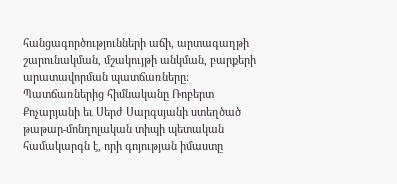հանցագործությունների աճի, արտագաղթի շարունակման, մշակույթի անկման, բարքերի արատավորման պատճառները:
Պատճառներից հիմնականը Ռոբերտ Քոչարյանի եւ Սերժ Սարգսյանի ստեղծած թաթար-մոնղոլական տիպի պետական համակարգն է, որի գոյության իմաստը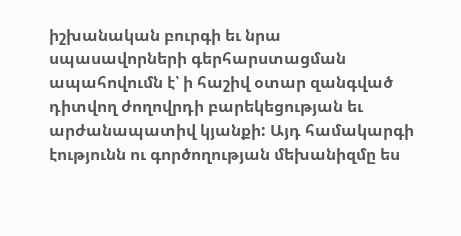իշխանական բուրգի եւ նրա սպասավորների գերհարստացման ապահովումն է՝ ի հաշիվ օտար զանգված դիտվող ժողովրդի բարեկեցության եւ արժանապատիվ կյանքի: Այդ համակարգի էությունն ու գործողության մեխանիզմը ես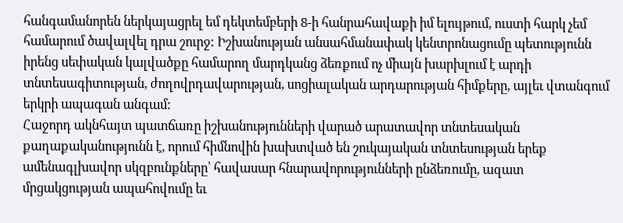հանգամանորեն ներկայացրել եմ դեկտեմբերի 8-ի հանրահավաքի իմ ելույթում, ուստի հարկ չեմ համարում ծավալվել դրա շուրջ: Իշխանության անսահմանափակ կենտրոնացումը պետությունն իրենց սեփական կալվածքը համարող մարդկանց ձեռքում ոչ միայն խարխլում է արդի տնտեսագիտության, ժողովրդավարության, սոցիալական արդարության հիմքերը, այլեւ վտանգում երկրի ապագան անգամ:
Հաջորդ ակնհայտ պատճառը իշխանությունների վարած արատավոր տնտեսական քաղաքականությունն է, որում հիմնովին խախտված են շուկայական տնտեսության երեք ամենագլխավոր սկզբունքները՝ հավասար հնարավորությունների ընձեռումը, ազատ մրցակցության ապահովումը եւ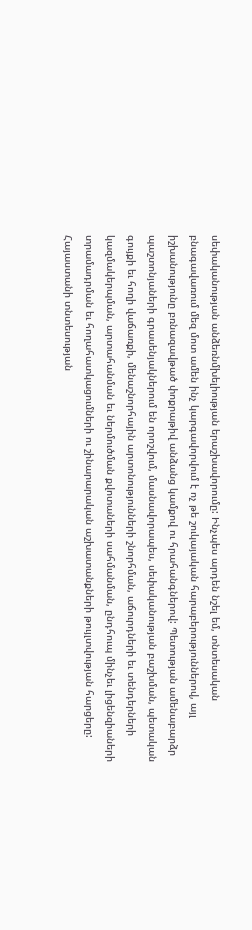սեփականության անձեռնմխելիության երաշխավորումը: Ինչպես արդեն նշել եմ, տնտեսական բնագավառում մեզ մոտ ամեն ինչ կարգավորվում է ոչ թե շուկայական հարաբերություններով, այլ իշխանությունը բռնազավթած փոքրաթիվ անձանց կամքով ու հրահանգներով: Պետության ամենաբարձր պաշտոնյաների գրասենյակներում են որոշվում, մասնավորապես, սեփականության բաշխման, պետական գույքի եւ հողի վաճառքի, մենաշնորհային արտոնությունների շնորհման, աճուրդների եւ տենդերների կազմակերպման, արտահանման եւ ներմուծման քվոտաների սահմանման, ընդհուպ մինչեւ լիցենզիաների տրամադրման եւ հողահատկացումների ու շինարարական աշխատանքների թույլտվության հարցերը: Հայաստանի տնտեսության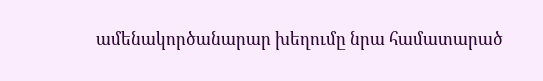ամենակործանարար խեղումը նրա համատարած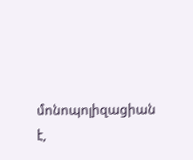մոնոպոլիզացիան է,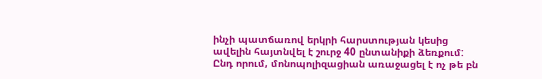ինչի պատճառով երկրի հարստության կեսից ավելին հայտնվել է շուրջ 40 ընտանիքի ձեռքում: Ընդ որում, մոնոպոլիզացիան առաջացել է ոչ թե բն